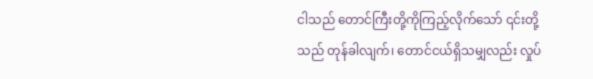ငါသည် တောင်ကြီးတို့ကိုကြည့်လိုက်သော် ၎င်းတို့သည် တုန်ခါလျက်၊ တောင်ငယ်ရှိသမျှလည်း လှုပ်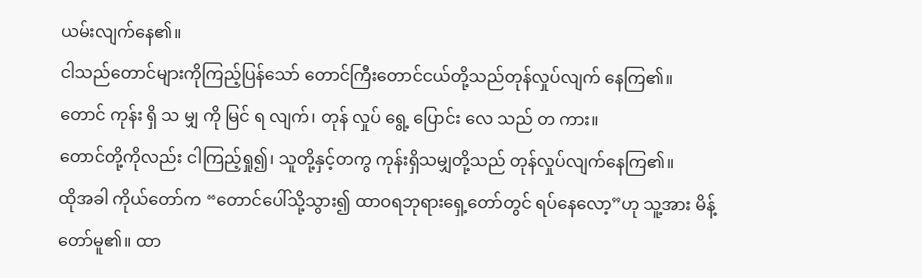ယမ်းလျက်နေ၏။
ငါသည်တောင်များကိုကြည့်ပြန်သော် တောင်ကြီးတောင်ငယ်တို့သည်တုန်လှုပ်လျက် နေကြ၏။
တောင် ကုန်း ရှိ သ မျှ ကို မြင် ရ လျက်၊ တုန် လှုပ် ရွေ့ ပြောင်း လေ သည် တ ကား။
တောင်တို့ကိုလည်း ငါကြည့်ရှု၍၊ သူတို့နှင့်တကွ ကုန်းရှိသမျှတို့သည် တုန်လှုပ်လျက်နေကြ၏။
ထိုအခါ ကိုယ်တော်က “တောင်ပေါ်သို့သွား၍ ထာဝရဘုရားရှေ့တော်တွင် ရပ်နေလော့”ဟု သူ့အား မိန့်တော်မူ၏။ ထာ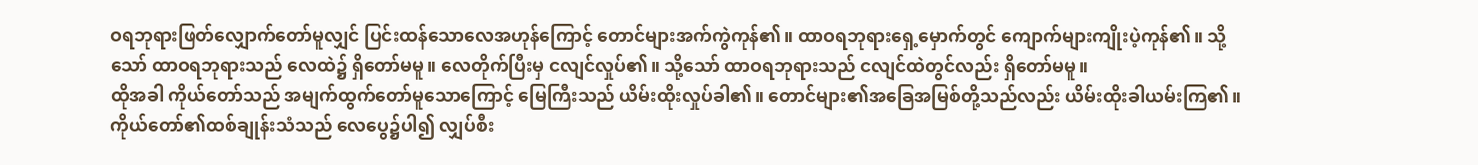ဝရဘုရားဖြတ်လျှောက်တော်မူလျှင် ပြင်းထန်သောလေအဟုန်ကြောင့် တောင်များအက်ကွဲကုန်၏။ ထာဝရဘုရားရှေ့မှောက်တွင် ကျောက်များကျိုးပဲ့ကုန်၏။ သို့သော် ထာဝရဘုရားသည် လေထဲ၌ ရှိတော်မမူ။ လေတိုက်ပြီးမှ ငလျင်လှုပ်၏။ သို့သော် ထာဝရဘုရားသည် ငလျင်ထဲတွင်လည်း ရှိတော်မမူ။
ထိုအခါ ကိုယ်တော်သည် အမျက်ထွက်တော်မူသောကြောင့် မြေကြီးသည် ယိမ်းထိုးလှုပ်ခါ၏။ တောင်များ၏အခြေအမြစ်တို့သည်လည်း ယိမ်းထိုးခါယမ်းကြ၏။
ကိုယ်တော်၏ထစ်ချုန်းသံသည် လေပွေ၌ပါ၍ လျှပ်စီး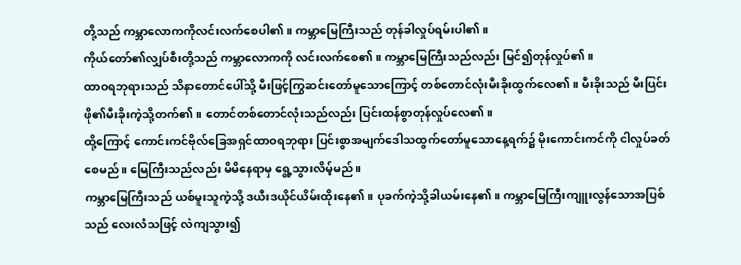တို့သည် ကမ္ဘာလောကကိုလင်းလက်စေပါ၏။ ကမ္ဘာမြေကြီးသည် တုန်ခါလှုပ်ရမ်းပါ၏။
ကိုယ်တော်၏လျှပ်စီးတို့သည် ကမ္ဘာလောကကို လင်းလက်စေ၏။ ကမ္ဘာမြေကြီးသည်လည်း မြင်၍တုန်လှုပ်၏။
ထာဝရဘုရားသည် သိနာတောင်ပေါ်သို့ မီးဖြင့်ကြွဆင်းတော်မူသောကြောင့် တစ်တောင်လုံးမီးခိုးထွက်လေ၏။ မီးခိုးသည် မီးပြင်းဖို၏မီးခိုးကဲ့သို့တက်၏။ တောင်တစ်တောင်လုံးသည်လည်း ပြင်းထန်စွာတုန်လှုပ်လေ၏။
ထို့ကြောင့် ကောင်းကင်ဗိုလ်ခြေအရှင်ထာဝရဘုရား ပြင်းစွာအမျက်ဒေါသထွက်တော်မူသောနေ့ရက်၌ မိုးကောင်းကင်ကို ငါလှုပ်ခတ်စေမည်။ မြေကြီးသည်လည်း မိမိနေရာမှ ရွေ့သွားလိမ့်မည်။
ကမ္ဘာမြေကြီးသည် ယစ်မူးသူကဲ့သို့ ဒယီးဒယိုင်ယိမ်းထိုးနေ၏။ ပုခက်ကဲ့သို့ခါယမ်းနေ၏။ ကမ္ဘာမြေကြီးကျူးလွန်သောအပြစ်သည် လေးလံသဖြင့် လဲကျသွား၍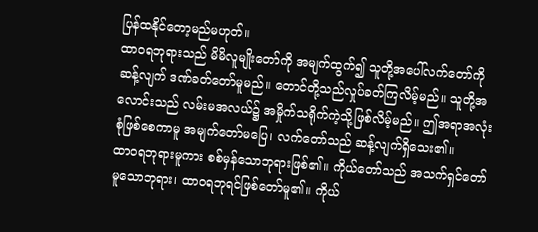ပြန်ထနိုင်တော့မည်မဟုတ်။
ထာဝရဘုရားသည် မိမိလူမျိုးတော်ကို အမျက်ထွက်၍ သူတို့အပေါ်လက်တော်ကိုဆန့်လျက် ဒဏ်ခတ်တော်မူမည်။ တောင်တို့သည်လှုပ်ခတ်ကြလိမ့်မည်။ သူတို့အလောင်းသည် လမ်းမအလယ်၌ အမှိုက်သရိုက်ကဲ့သို့ဖြစ်လိမ့်မည်။ ဤအရာအလုံးစုံဖြစ်စေကာမူ အမျက်တော်မပြေ၊ လက်တော်သည် ဆန့်လျက်ရှိသေး၏။
ထာဝရဘုရားမူကား စစ်မှန်သောဘုရားဖြစ်၏။ ကိုယ်တော်သည် အသက်ရှင်တော်မူသောဘုရား၊ ထာဝရဘုရင်ဖြစ်တော်မူ၏။ ကိုယ်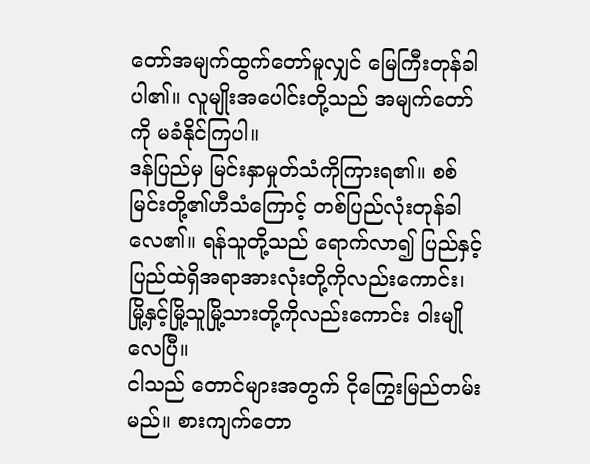တော်အမျက်ထွက်တော်မူလျှင် မြေကြီးတုန်ခါပါ၏။ လူမျိုးအပေါင်းတို့သည် အမျက်တော်ကို မခံနိုင်ကြပါ။
ဒန်ပြည်မှ မြင်းနှာမှုတ်သံကိုကြားရ၏။ စစ်မြင်းတို့၏ဟီသံကြောင့် တစ်ပြည်လုံးတုန်ခါလေ၏။ ရန်သူတို့သည် ရောက်လာ၍ ပြည်နှင့်ပြည်ထဲရှိအရာအားလုံးတို့ကိုလည်းကောင်း၊ မြို့နှင့်မြို့သူမြို့သားတို့ကိုလည်းကောင်း ဝါးမျိုလေပြီ။
ငါသည် တောင်များအတွက် ငိုကြွေးမြည်တမ်းမည်။ စားကျက်တော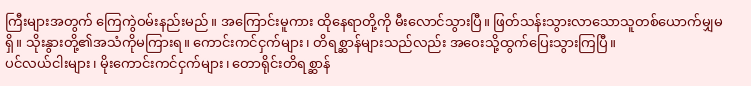ကြီးများအတွက် ကြေကွဲဝမ်းနည်းမည်။ အကြောင်းမူကား ထိုနေရာတို့ကို မီးလောင်သွားပြီ။ ဖြတ်သန်းသွားလာသောသူတစ်ယောက်မျှမရှိ။ သိုးနွားတို့၏အသံကိုမကြားရ။ ကောင်းကင်ငှက်များ၊ တိရစ္ဆာန်များသည်လည်း အဝေးသို့ထွက်ပြေးသွားကြပြီ။
ပင်လယ်ငါးများ၊ မိုးကောင်းကင်ငှက်များ၊ တောရိုင်းတိရစ္ဆာန်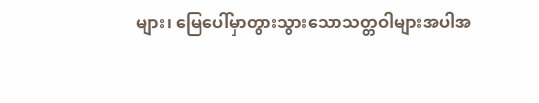များ၊ မြေပေါ်မှာတွားသွားသောသတ္တဝါများအပါအ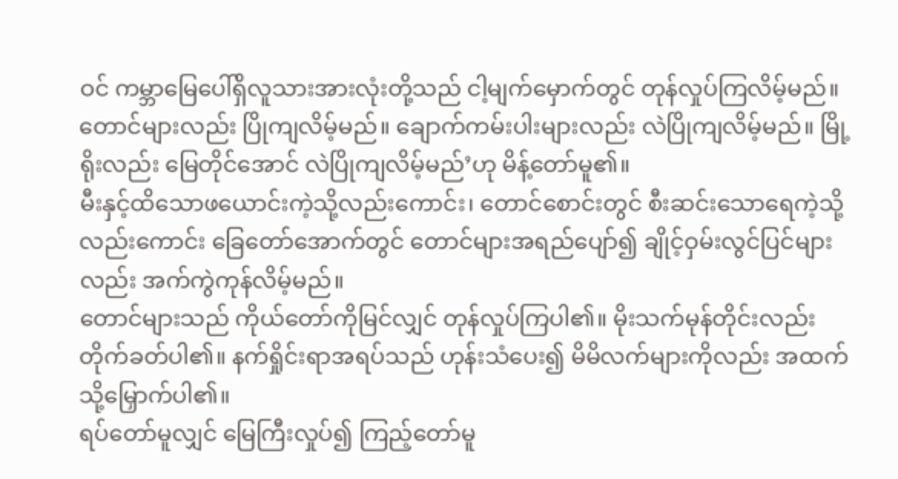ဝင် ကမ္ဘာမြေပေါ်ရှိလူသားအားလုံးတို့သည် ငါ့မျက်မှောက်တွင် တုန်လှုပ်ကြလိမ့်မည်။ တောင်များလည်း ပြိုကျလိမ့်မည်။ ချောက်ကမ်းပါးများလည်း လဲပြိုကျလိမ့်မည်။ မြို့ရိုးလည်း မြေတိုင်အောင် လဲပြိုကျလိမ့်မည်’ဟု မိန့်တော်မူ၏။
မီးနှင့်ထိသောဖယောင်းကဲ့သို့လည်းကောင်း၊ တောင်စောင်းတွင် စီးဆင်းသောရေကဲ့သို့လည်းကောင်း ခြေတော်အောက်တွင် တောင်များအရည်ပျော်၍ ချိုင့်ဝှမ်းလွင်ပြင်များလည်း အက်ကွဲကုန်လိမ့်မည်။
တောင်များသည် ကိုယ်တော်ကိုမြင်လျှင် တုန်လှုပ်ကြပါ၏။ မိုးသက်မုန်တိုင်းလည်း တိုက်ခတ်ပါ၏။ နက်ရှိုင်းရာအရပ်သည် ဟုန်းသံပေး၍ မိမိလက်များကိုလည်း အထက်သို့မြှောက်ပါ၏။
ရပ်တော်မူလျှင် မြေကြီးလှုပ်၍ ကြည့်တော်မူ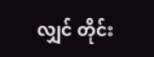လျှင် တိုင်း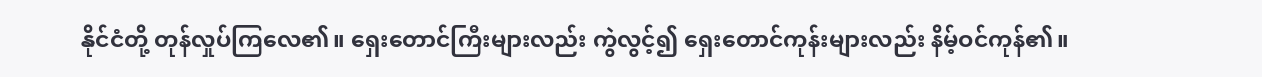နိုင်ငံတို့ တုန်လှုပ်ကြလေ၏။ ရှေးတောင်ကြီးများလည်း ကွဲလွင့်၍ ရှေးတောင်ကုန်းများလည်း နိမ့်ဝင်ကုန်၏။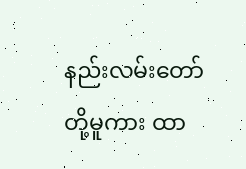နည်းလမ်းတော်တို့မူကား ထာ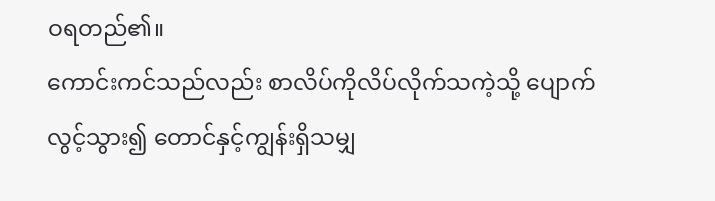ဝရတည်၏။
ကောင်းကင်သည်လည်း စာလိပ်ကိုလိပ်လိုက်သကဲ့သို့ ပျောက်လွင့်သွား၍ တောင်နှင့်ကျွန်းရှိသမျှ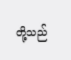တို့သည်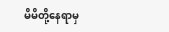မိမိတို့နေရာမှ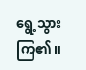ရွေ့သွားကြ၏။